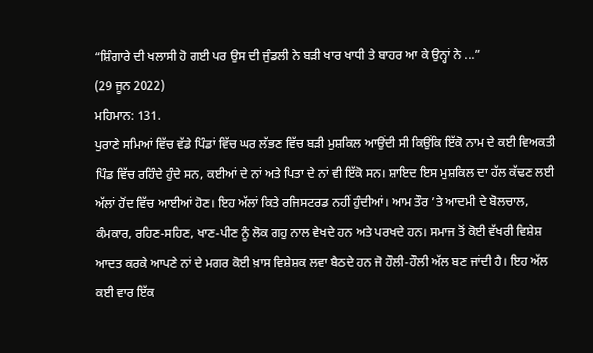“ਸ਼ਿੰਗਾਰੇ ਦੀ ਖਲਾਸੀ ਹੋ ਗਈ ਪਰ ਉਸ ਦੀ ਜੁੰਡਲੀ ਨੇ ਬੜੀ ਖਾਰ ਖਾਧੀ ਤੇ ਬਾਹਰ ਆ ਕੇ ਉਨ੍ਹਾਂ ਨੇ ...”
(29 ਜੂਨ 2022)
ਮਹਿਮਾਨ: 131.
ਪੁਰਾਣੇ ਸਮਿਆਂ ਵਿੱਚ ਵੱਡੇ ਪਿੰਡਾਂ ਵਿੱਚ ਘਰ ਲੱਭਣ ਵਿੱਚ ਬੜੀ ਮੁਸ਼ਕਿਲ ਆਉਂਦੀ ਸੀ ਕਿਉਂਕਿ ਇੱਕੋ ਨਾਮ ਦੇ ਕਈ ਵਿਅਕਤੀ ਪਿੰਡ ਵਿੱਚ ਰਹਿੰਦੇ ਹੁੰਦੇ ਸਨ, ਕਈਆਂ ਦੇ ਨਾਂ ਅਤੇ ਪਿਤਾ ਦੇ ਨਾਂ ਵੀ ਇੱਕੋ ਸਨ। ਸ਼ਾਇਦ ਇਸ ਮੁਸ਼ਕਿਲ ਦਾ ਹੱਲ ਕੱਢਣ ਲਈ ਅੱਲਾਂ ਹੋਂਦ ਵਿੱਚ ਆਈਆਂ ਹੋਣ। ਇਹ ਅੱਲਾਂ ਕਿਤੇ ਰਜਿਸਟਰਡ ਨਹੀਂ ਹੁੰਦੀਆਂ। ਆਮ ਤੌਰ ’ਤੇ ਆਦਮੀ ਦੇ ਬੋਲਚਾਲ, ਕੰਮਕਾਰ, ਰਹਿਣ-ਸਹਿਣ, ਖਾਣ-ਪੀਣ ਨੂੰ ਲੋਕ ਗਹੁ ਨਾਲ ਵੇਖਦੇ ਹਨ ਅਤੇ ਪਰਖਦੇ ਹਨ। ਸਮਾਜ ਤੋਂ ਕੋਈ ਵੱਖਰੀ ਵਿਸ਼ੇਸ਼ ਆਦਤ ਕਰਕੇ ਆਪਣੇ ਨਾਂ ਦੇ ਮਗਰ ਕੋਈ ਖ਼ਾਸ ਵਿਸ਼ੇਸ਼ਕ ਲਵਾ ਬੈਠਦੇ ਹਨ ਜੋ ਹੌਲੀ-ਹੌਲੀ ਅੱਲ ਬਣ ਜਾਂਦੀ ਹੈ। ਇਹ ਅੱਲ ਕਈ ਵਾਰ ਇੱਕ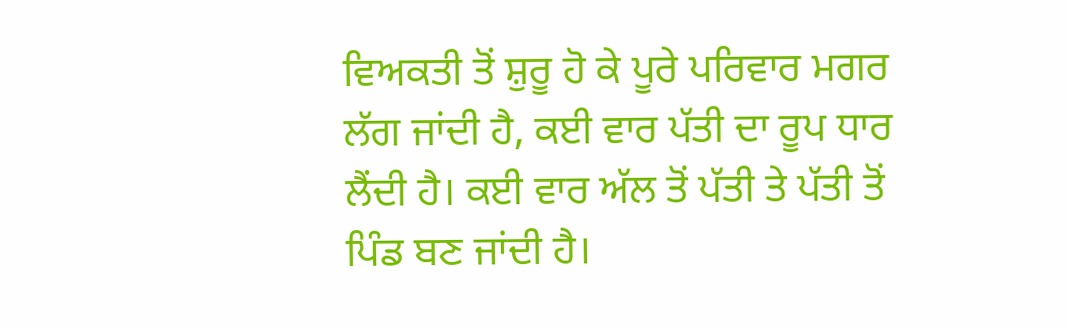ਵਿਅਕਤੀ ਤੋਂ ਸ਼ੁਰੂ ਹੋ ਕੇ ਪੂਰੇ ਪਰਿਵਾਰ ਮਗਰ ਲੱਗ ਜਾਂਦੀ ਹੈ, ਕਈ ਵਾਰ ਪੱਤੀ ਦਾ ਰੂਪ ਧਾਰ ਲੈਂਦੀ ਹੈ। ਕਈ ਵਾਰ ਅੱਲ ਤੋਂ ਪੱਤੀ ਤੇ ਪੱਤੀ ਤੋਂ ਪਿੰਡ ਬਣ ਜਾਂਦੀ ਹੈ।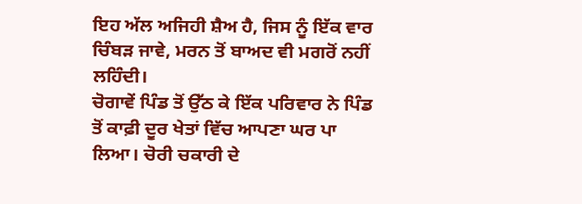ਇਹ ਅੱਲ ਅਜਿਹੀ ਸ਼ੈਅ ਹੈ, ਜਿਸ ਨੂੰ ਇੱਕ ਵਾਰ ਚਿੰਬੜ ਜਾਵੇ, ਮਰਨ ਤੋਂ ਬਾਅਦ ਵੀ ਮਗਰੋਂ ਨਹੀਂ ਲਹਿੰਦੀ।
ਚੋਗਾਵੇਂ ਪਿੰਡ ਤੋਂ ਉੱਠ ਕੇ ਇੱਕ ਪਰਿਵਾਰ ਨੇ ਪਿੰਡ ਤੋਂ ਕਾਫ਼ੀ ਦੂਰ ਖੇਤਾਂ ਵਿੱਚ ਆਪਣਾ ਘਰ ਪਾ ਲਿਆ। ਚੋਰੀ ਚਕਾਰੀ ਦੇ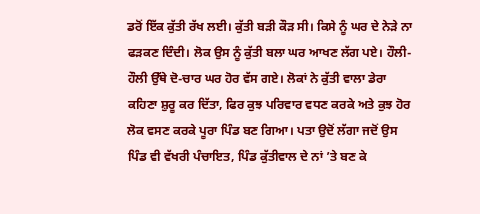ਡਰੋਂ ਇੱਕ ਕੁੱਤੀ ਰੱਖ ਲਈ। ਕੁੱਤੀ ਬੜੀ ਕੌੜ ਸੀ। ਕਿਸੇ ਨੂੰ ਘਰ ਦੇ ਨੇੜੇ ਨਾ ਫੜਕਣ ਦਿੰਦੀ। ਲੋਕ ਉਸ ਨੂੰ ਕੁੱਤੀ ਬਲਾ ਘਰ ਆਖਣ ਲੱਗ ਪਏ। ਹੌਲੀ-ਹੌਲੀ ਉੱਥੇ ਦੋ-ਚਾਰ ਘਰ ਹੋਰ ਵੱਸ ਗਏ। ਲੋਕਾਂ ਨੇ ਕੁੱਤੀ ਵਾਲਾ ਡੇਰਾ ਕਹਿਣਾ ਸ਼ੁਰੂ ਕਰ ਦਿੱਤਾ, ਫਿਰ ਕੁਝ ਪਰਿਵਾਰ ਵਧਣ ਕਰਕੇ ਅਤੇ ਕੁਝ ਹੋਰ ਲੋਕ ਵਸਣ ਕਰਕੇ ਪੂਰਾ ਪਿੰਡ ਬਣ ਗਿਆ। ਪਤਾ ਉਦੋਂ ਲੱਗਾ ਜਦੋਂ ਉਸ ਪਿੰਡ ਵੀ ਵੱਖਰੀ ਪੰਚਾਇਤ, ਪਿੰਡ ਕੁੱਤੀਵਾਲ ਦੇ ਨਾਂ ’ਤੇ ਬਣ ਕੇ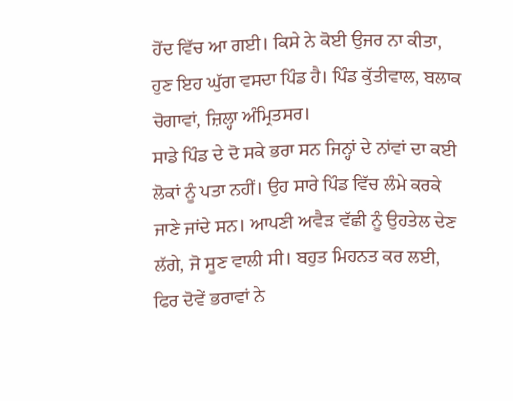ਹੋਂਦ ਵਿੱਚ ਆ ਗਈ। ਕਿਸੇ ਨੇ ਕੋਈ ਉਜਰ ਨਾ ਕੀਤਾ, ਹੁਣ ਇਹ ਘੁੱਗ ਵਸਦਾ ਪਿੰਡ ਹੈ। ਪਿੰਡ ਕੁੱਤੀਵਾਲ, ਬਲਾਕ ਚੋਗਾਵਾਂ, ਜ਼ਿਲ੍ਹਾ ਅੰਮ੍ਰਿਤਸਰ।
ਸਾਡੇ ਪਿੰਡ ਦੇ ਦੋ ਸਕੇ ਭਰਾ ਸਨ ਜਿਨ੍ਹਾਂ ਦੇ ਨਾਂਵਾਂ ਦਾ ਕਈ ਲੋਕਾਂ ਨੂੰ ਪਤਾ ਨਹੀਂ। ਉਹ ਸਾਰੇ ਪਿੰਡ ਵਿੱਚ ਲੰਮੇ ਕਰਕੇ ਜਾਣੇ ਜਾਂਦੇ ਸਨ। ਆਪਣੀ ਅਵੈੜ ਵੱਛੀ ਨੂੰ ਉਹਤੇਲ ਦੇਣ ਲੱਗੇ, ਜੋ ਸੂਣ ਵਾਲੀ ਸੀ। ਬਹੁਤ ਮਿਹਨਤ ਕਰ ਲਈ, ਫਿਰ ਦੋਵੇਂ ਭਰਾਵਾਂ ਨੇ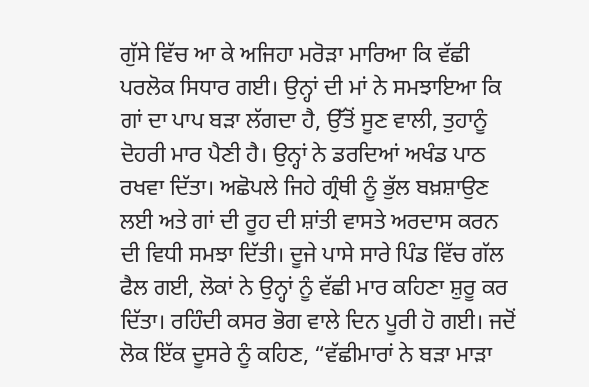ਗੁੱਸੇ ਵਿੱਚ ਆ ਕੇ ਅਜਿਹਾ ਮਰੋੜਾ ਮਾਰਿਆ ਕਿ ਵੱਛੀ ਪਰਲੋਕ ਸਿਧਾਰ ਗਈ। ਉਨ੍ਹਾਂ ਦੀ ਮਾਂ ਨੇ ਸਮਝਾਇਆ ਕਿ ਗਾਂ ਦਾ ਪਾਪ ਬੜਾ ਲੱਗਦਾ ਹੈ, ਉੱਤੋਂ ਸੂਣ ਵਾਲੀ, ਤੁਹਾਨੂੰ ਦੋਹਰੀ ਮਾਰ ਪੈਣੀ ਹੈ। ਉਨ੍ਹਾਂ ਨੇ ਡਰਦਿਆਂ ਅਖੰਡ ਪਾਠ ਰਖਵਾ ਦਿੱਤਾ। ਅਛੋਪਲੇ ਜਿਹੇ ਗ੍ਰੰਥੀ ਨੂੰ ਭੁੱਲ ਬਖ਼ਸ਼ਾਉਣ ਲਈ ਅਤੇ ਗਾਂ ਦੀ ਰੂਹ ਦੀ ਸ਼ਾਂਤੀ ਵਾਸਤੇ ਅਰਦਾਸ ਕਰਨ ਦੀ ਵਿਧੀ ਸਮਝਾ ਦਿੱਤੀ। ਦੂਜੇ ਪਾਸੇ ਸਾਰੇ ਪਿੰਡ ਵਿੱਚ ਗੱਲ ਫੈਲ ਗਈ, ਲੋਕਾਂ ਨੇ ਉਨ੍ਹਾਂ ਨੂੰ ਵੱਛੀ ਮਾਰ ਕਹਿਣਾ ਸ਼ੁਰੂ ਕਰ ਦਿੱਤਾ। ਰਹਿੰਦੀ ਕਸਰ ਭੋਗ ਵਾਲੇ ਦਿਨ ਪੂਰੀ ਹੋ ਗਈ। ਜਦੋਂ ਲੋਕ ਇੱਕ ਦੂਸਰੇ ਨੂੰ ਕਹਿਣ, “ਵੱਛੀਮਾਰਾਂ ਨੇ ਬੜਾ ਮਾੜਾ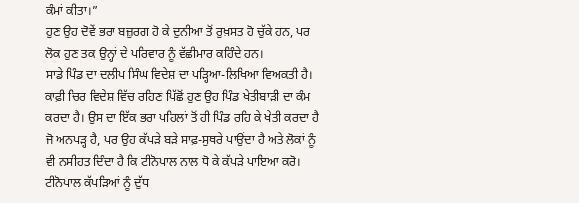ਕੰਮਾਂ ਕੀਤਾ।”
ਹੁਣ ਉਹ ਦੋਵੇਂ ਭਰਾ ਬਜ਼ੁਰਗ ਹੋ ਕੇ ਦੁਨੀਆ ਤੋਂ ਰੁਖ਼ਸਤ ਹੋ ਚੁੱਕੇ ਹਨ, ਪਰ ਲੋਕ ਹੁਣ ਤਕ ਉਨ੍ਹਾਂ ਦੇ ਪਰਿਵਾਰ ਨੂੰ ਵੱਛੀਮਾਰ ਕਹਿੰਦੇ ਹਨ।
ਸਾਡੇ ਪਿੰਡ ਦਾ ਦਲੀਪ ਸਿੰਘ ਵਿਦੇਸ਼ ਦਾ ਪੜ੍ਹਿਆ-ਲਿਖਿਆ ਵਿਅਕਤੀ ਹੈ। ਕਾਫ਼ੀ ਚਿਰ ਵਿਦੇਸ਼ ਵਿੱਚ ਰਹਿਣ ਪਿੱਛੋਂ ਹੁਣ ਉਹ ਪਿੰਡ ਖੇਤੀਬਾੜੀ ਦਾ ਕੰਮ ਕਰਦਾ ਹੈ। ਉਸ ਦਾ ਇੱਕ ਭਰਾ ਪਹਿਲਾਂ ਤੋਂ ਹੀ ਪਿੰਡ ਰਹਿ ਕੇ ਖੇਤੀ ਕਰਦਾ ਹੈ ਜੋ ਅਨਪੜ੍ਹ ਹੈ, ਪਰ ਉਹ ਕੱਪੜੇ ਬੜੇ ਸਾਫ਼-ਸੁਥਰੇ ਪਾਉਂਦਾ ਹੈ ਅਤੇ ਲੋਕਾਂ ਨੂੰ ਵੀ ਨਸੀਹਤ ਦਿੰਦਾ ਹੈ ਕਿ ਟੀਨੋਪਾਲ ਨਾਲ ਧੋ ਕੇ ਕੱਪੜੇ ਪਾਇਆ ਕਰੋ। ਟੀਨੋਪਾਲ ਕੱਪੜਿਆਂ ਨੂੰ ਦੁੱਧ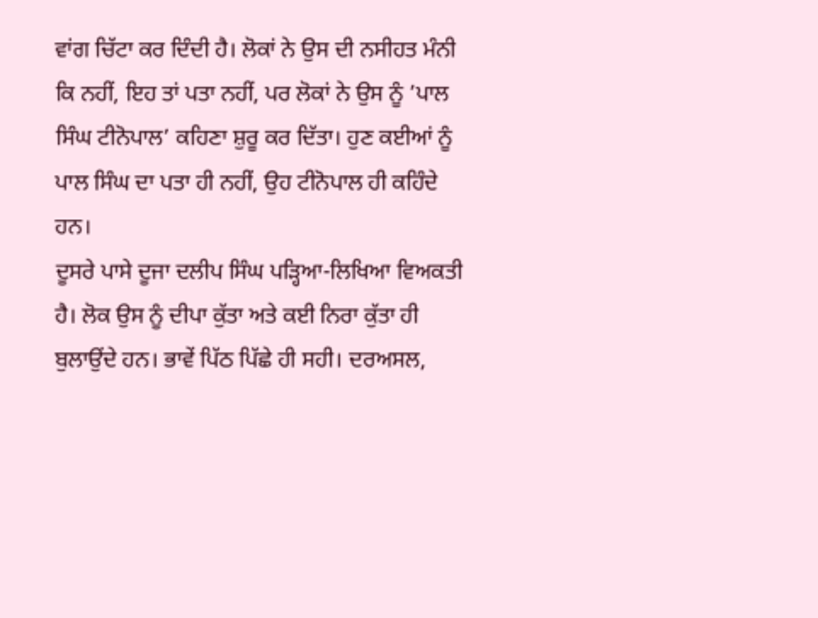ਵਾਂਗ ਚਿੱਟਾ ਕਰ ਦਿੰਦੀ ਹੈ। ਲੋਕਾਂ ਨੇ ਉਸ ਦੀ ਨਸੀਹਤ ਮੰਨੀ ਕਿ ਨਹੀਂ, ਇਹ ਤਾਂ ਪਤਾ ਨਹੀਂ, ਪਰ ਲੋਕਾਂ ਨੇ ਉਸ ਨੂੰ ’ਪਾਲ ਸਿੰਘ ਟੀਨੋਪਾਲ’ ਕਹਿਣਾ ਸ਼ੁਰੂ ਕਰ ਦਿੱਤਾ। ਹੁਣ ਕਈਆਂ ਨੂੰ ਪਾਲ ਸਿੰਘ ਦਾ ਪਤਾ ਹੀ ਨਹੀਂ, ਉਹ ਟੀਨੋਪਾਲ ਹੀ ਕਹਿੰਦੇ ਹਨ।
ਦੂਸਰੇ ਪਾਸੇ ਦੂਜਾ ਦਲੀਪ ਸਿੰਘ ਪੜ੍ਹਿਆ-ਲਿਖਿਆ ਵਿਅਕਤੀ ਹੈ। ਲੋਕ ਉਸ ਨੂੰ ਦੀਪਾ ਕੁੱਤਾ ਅਤੇ ਕਈ ਨਿਰਾ ਕੁੱਤਾ ਹੀ ਬੁਲਾਉਂਦੇ ਹਨ। ਭਾਵੇਂ ਪਿੱਠ ਪਿੱਛੇ ਹੀ ਸਹੀ। ਦਰਅਸਲ,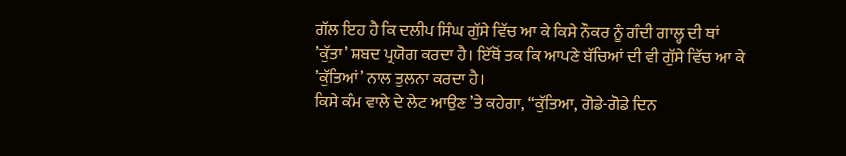ਗੱਲ ਇਹ ਹੈ ਕਿ ਦਲੀਪ ਸਿੰਘ ਗੁੱਸੇ ਵਿੱਚ ਆ ਕੇ ਕਿਸੇ ਨੌਕਰ ਨੂੰ ਗੰਦੀ ਗਾਲ੍ਹ ਦੀ ਥਾਂ ’ਕੁੱਤਾ’ ਸ਼ਬਦ ਪ੍ਰਯੋਗ ਕਰਦਾ ਹੈ। ਇੱਥੋਂ ਤਕ ਕਿ ਆਪਣੇ ਬੱਚਿਆਂ ਦੀ ਵੀ ਗੁੱਸੇ ਵਿੱਚ ਆ ਕੇ ’ਕੁੱਤਿਆਂ’ ਨਾਲ ਤੁਲਨਾ ਕਰਦਾ ਹੈ।
ਕਿਸੇ ਕੰਮ ਵਾਲੇ ਦੇ ਲੇਟ ਆਉਣ ’ਤੇ ਕਹੇਗਾ, “ਕੁੱਤਿਆ, ਗੋਡੇ-ਗੋਡੇ ਦਿਨ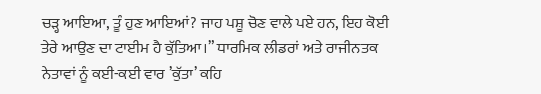ਚੜ੍ਹ ਆਇਆ, ਤੂੰ ਹੁਣ ਆਇਆਂ? ਜਾਹ ਪਸ਼ੂ ਚੋਣ ਵਾਲੇ ਪਏ ਹਨ, ਇਹ ਕੋਈ ਤੇਰੇ ਆਉਣ ਦਾ ਟਾਈਮ ਹੈ ਕੁੱਤਿਆ।” ਧਾਰਮਿਕ ਲੀਡਰਾਂ ਅਤੇ ਰਾਜੀਨਤਕ ਨੇਤਾਵਾਂ ਨੂੰ ਕਈ-ਕਈ ਵਾਰ ’ਕੁੱਤਾ’ ਕਹਿ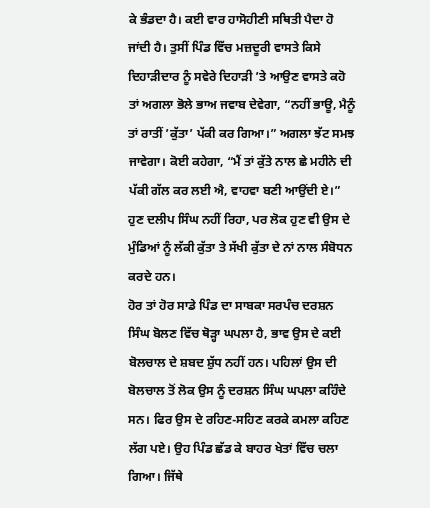ਕੇ ਭੰਡਦਾ ਹੈ। ਕਈ ਵਾਰ ਹਾਸੋਹੀਣੀ ਸਥਿਤੀ ਪੈਦਾ ਹੋ ਜਾਂਦੀ ਹੈ। ਤੁਸੀਂ ਪਿੰਡ ਵਿੱਚ ਮਜ਼ਦੂਰੀ ਵਾਸਤੇ ਕਿਸੇ ਦਿਹਾੜੀਦਾਰ ਨੂੰ ਸਵੇਰੇ ਦਿਹਾੜੀ ’ਤੇ ਆਉਣ ਵਾਸਤੇ ਕਹੋ ਤਾਂ ਅਗਲਾ ਭੋਲੇ ਭਾਅ ਜਵਾਬ ਦੇਵੇਗਾ, “ਨਹੀਂ ਭਾਊ, ਮੈਨੂੰ ਤਾਂ ਰਾਤੀਂ ’ਕੁੱਤਾ’ ਪੱਕੀ ਕਰ ਗਿਆ।” ਅਗਲਾ ਝੱਟ ਸਮਝ ਜਾਵੇਗਾ। ਕੋਈ ਕਹੇਗਾ, “ਮੈਂ ਤਾਂ ਕੁੱਤੇ ਨਾਲ ਛੇ ਮਹੀਨੇ ਦੀ ਪੱਕੀ ਗੱਲ ਕਰ ਲਈ ਐ, ਵਾਹਵਾ ਬਣੀ ਆਉਂਦੀ ਏ।” ਹੁਣ ਦਲੀਪ ਸਿੰਘ ਨਹੀਂ ਰਿਹਾ, ਪਰ ਲੋਕ ਹੁਣ ਵੀ ਉਸ ਦੇ ਮੁੰਡਿਆਂ ਨੂੰ ਲੱਕੀ ਕੁੱਤਾ ਤੇ ਸੱਖੀ ਕੁੱਤਾ ਦੇ ਨਾਂ ਨਾਲ ਸੰਬੋਧਨ ਕਰਦੇ ਹਨ।
ਹੋਰ ਤਾਂ ਹੋਰ ਸਾਡੇ ਪਿੰਡ ਦਾ ਸਾਬਕਾ ਸਰਪੰਚ ਦਰਸ਼ਨ ਸਿੰਘ ਬੋਲਣ ਵਿੱਚ ਥੋੜ੍ਹਾ ਘਪਲਾ ਹੈ, ਭਾਵ ਉਸ ਦੇ ਕਈ ਬੋਲਚਾਲ ਦੇ ਸ਼ਬਦ ਸ਼ੁੱਧ ਨਹੀਂ ਹਨ। ਪਹਿਲਾਂ ਉਸ ਦੀ ਬੋਲਚਾਲ ਤੋਂ ਲੋਕ ਉਸ ਨੂੰ ਦਰਸ਼ਨ ਸਿੰਘ ਘਪਲਾ ਕਹਿੰਦੇ ਸਨ। ਫਿਰ ਉਸ ਦੇ ਰਹਿਣ-ਸਹਿਣ ਕਰਕੇ ਕਮਲਾ ਕਹਿਣ ਲੱਗ ਪਏ। ਉਹ ਪਿੰਡ ਛੱਡ ਕੇ ਬਾਹਰ ਖੇਤਾਂ ਵਿੱਚ ਚਲਾ ਗਿਆ। ਜਿੱਥੇ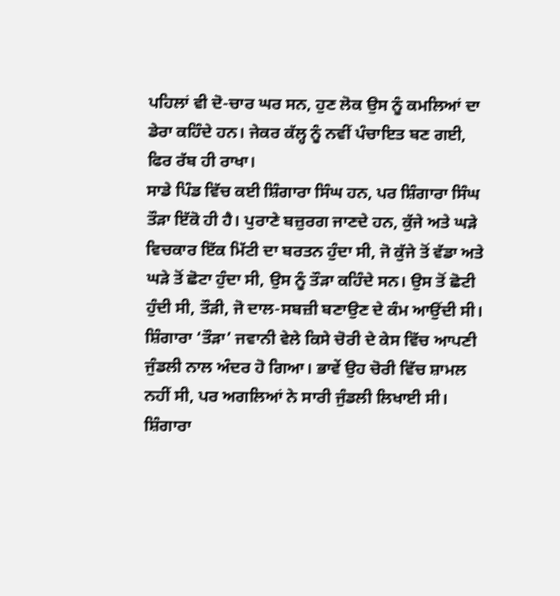ਪਹਿਲਾਂ ਵੀ ਦੋ-ਚਾਰ ਘਰ ਸਨ, ਹੁਣ ਲੋਕ ਉਸ ਨੂੰ ਕਮਲਿਆਂ ਦਾ ਡੇਰਾ ਕਹਿੰਦੇ ਹਨ। ਜੇਕਰ ਕੱਲ੍ਹ ਨੂੰ ਨਵੀਂ ਪੰਚਾਇਤ ਬਣ ਗਈ, ਫਿਰ ਰੱਬ ਹੀ ਰਾਖਾ।
ਸਾਡੇ ਪਿੰਡ ਵਿੱਚ ਕਈ ਸ਼ਿੰਗਾਰਾ ਸਿੰਘ ਹਨ, ਪਰ ਸ਼ਿੰਗਾਰਾ ਸਿੰਘ ਤੌੜਾ ਇੱਕੋ ਹੀ ਹੈ। ਪੁਰਾਣੇ ਬਜ਼ੁਰਗ ਜਾਣਦੇ ਹਨ, ਕੁੱਜੇ ਅਤੇ ਘੜੇ ਵਿਚਕਾਰ ਇੱਕ ਮਿੱਟੀ ਦਾ ਬਰਤਨ ਹੁੰਦਾ ਸੀ, ਜੋ ਕੁੱਜੇ ਤੋਂ ਵੱਡਾ ਅਤੇ ਘੜੇ ਤੋਂ ਛੋਟਾ ਹੁੰਦਾ ਸੀ, ਉਸ ਨੂੰ ਤੌੜਾ ਕਹਿੰਦੇ ਸਨ। ਉਸ ਤੋਂ ਛੋਟੀ ਹੁੰਦੀ ਸੀ, ਤੌੜੀ, ਜੋ ਦਾਲ-ਸਬਜ਼ੀ ਬਣਾਉਣ ਦੇ ਕੰਮ ਆਉਂਦੀ ਸੀ।
ਸ਼ਿੰਗਾਰਾ ‘ਤੌੜਾ’ ਜਵਾਨੀ ਵੇਲੇ ਕਿਸੇ ਚੋਰੀ ਦੇ ਕੇਸ ਵਿੱਚ ਆਪਣੀ ਜੁੰਡਲੀ ਨਾਲ ਅੰਦਰ ਹੋ ਗਿਆ। ਭਾਵੇਂ ਉਹ ਚੋਰੀ ਵਿੱਚ ਸ਼ਾਮਲ ਨਹੀਂ ਸੀ, ਪਰ ਅਗਲਿਆਂ ਨੇ ਸਾਰੀ ਜੁੰਡਲੀ ਲਿਖਾਈ ਸੀ। ਸ਼ਿੰਗਾਰਾ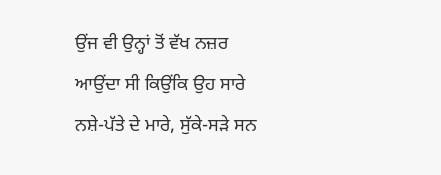ਉਂਜ ਵੀ ਉਨ੍ਹਾਂ ਤੋਂ ਵੱਖ ਨਜ਼ਰ ਆਉਂਦਾ ਸੀ ਕਿਉਂਕਿ ਉਹ ਸਾਰੇ ਨਸ਼ੇ-ਪੱਤੇ ਦੇ ਮਾਰੇ, ਸੁੱਕੇ-ਸੜੇ ਸਨ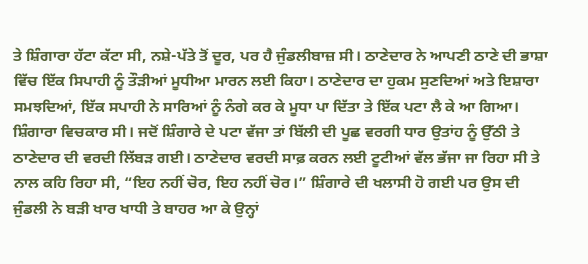ਤੇ ਸ਼ਿੰਗਾਰਾ ਹੱਟਾ ਕੱਟਾ ਸੀ, ਨਸ਼ੇ-ਪੱਤੇ ਤੋਂ ਦੂਰ, ਪਰ ਹੈ ਜੁੰਡਲੀਬਾਜ਼ ਸੀ। ਠਾਣੇਦਾਰ ਨੇ ਆਪਣੀ ਠਾਣੇ ਦੀ ਭਾਸ਼ਾ ਵਿੱਚ ਇੱਕ ਸਿਪਾਹੀ ਨੂੰ ਤੌੜੀਆਂ ਮੂਧੀਆ ਮਾਰਨ ਲਈ ਕਿਹਾ। ਠਾਣੇਦਾਰ ਦਾ ਹੁਕਮ ਸੁਣਦਿਆਂ ਅਤੇ ਇਸ਼ਾਰਾ ਸਮਝਦਿਆਂ, ਇੱਕ ਸਪਾਹੀ ਨੇ ਸਾਰਿਆਂ ਨੂੰ ਨੰਗੇ ਕਰ ਕੇ ਮੂਧਾ ਪਾ ਦਿੱਤਾ ਤੇ ਇੱਕ ਪਟਾ ਲੈ ਕੇ ਆ ਗਿਆ। ਸ਼ਿੰਗਾਰਾ ਵਿਚਕਾਰ ਸੀ। ਜਦੋਂ ਸ਼ਿੰਗਾਰੇ ਦੇ ਪਟਾ ਵੱਜਾ ਤਾਂ ਬਿੱਲੀ ਦੀ ਪੂਛ ਵਰਗੀ ਧਾਰ ਉਤਾਂਹ ਨੂੰ ਉੱਠੀ ਤੇ ਠਾਣੇਦਾਰ ਦੀ ਵਰਦੀ ਲਿੱਬੜ ਗਈ। ਠਾਣੇਦਾਰ ਵਰਦੀ ਸਾਫ਼ ਕਰਨ ਲਈ ਟੂਟੀਆਂ ਵੱਲ ਭੱਜਾ ਜਾ ਰਿਹਾ ਸੀ ਤੇ ਨਾਲ ਕਹਿ ਰਿਹਾ ਸੀ, “ਇਹ ਨਹੀਂ ਚੋਰ, ਇਹ ਨਹੀਂ ਚੋਰ।” ਸ਼ਿੰਗਾਰੇ ਦੀ ਖਲਾਸੀ ਹੋ ਗਈ ਪਰ ਉਸ ਦੀ ਜੁੰਡਲੀ ਨੇ ਬੜੀ ਖਾਰ ਖਾਧੀ ਤੇ ਬਾਹਰ ਆ ਕੇ ਉਨ੍ਹਾਂ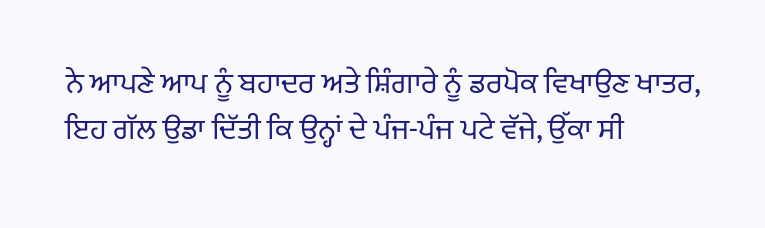ਨੇ ਆਪਣੇ ਆਪ ਨੂੰ ਬਹਾਦਰ ਅਤੇ ਸ਼ਿੰਗਾਰੇ ਨੂੰ ਡਰਪੋਕ ਵਿਖਾਉਣ ਖਾਤਰ, ਇਹ ਗੱਲ ਉਡਾ ਦਿੱਤੀ ਕਿ ਉਨ੍ਹਾਂ ਦੇ ਪੰਜ-ਪੰਜ ਪਟੇ ਵੱਜੇ, ਉੱਕਾ ਸੀ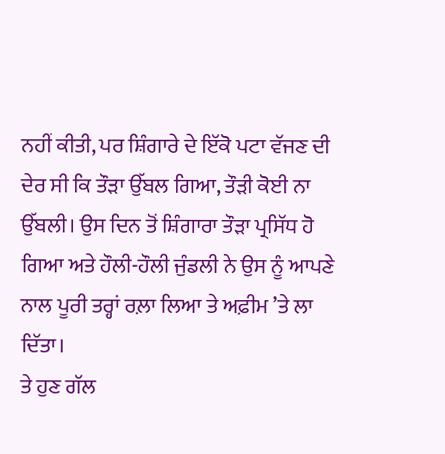ਨਹੀਂ ਕੀਤੀ, ਪਰ ਸ਼ਿੰਗਾਰੇ ਦੇ ਇੱਕੋ ਪਟਾ ਵੱਜਣ ਦੀ ਦੇਰ ਸੀ ਕਿ ਤੌੜਾ ਉੱਬਲ ਗਿਆ, ਤੌੜੀ ਕੋਈ ਨਾ ਉੱਬਲੀ। ਉਸ ਦਿਨ ਤੋਂ ਸ਼ਿੰਗਾਰਾ ਤੌੜਾ ਪ੍ਰਸਿੱਧ ਹੋ ਗਿਆ ਅਤੇ ਹੌਲੀ-ਹੌਲੀ ਜੁੰਡਲੀ ਨੇ ਉਸ ਨੂੰ ਆਪਣੇ ਨਾਲ ਪੂਰੀ ਤਰ੍ਹਾਂ ਰਲ਼ਾ ਲਿਆ ਤੇ ਅਫ਼ੀਮ ’ਤੇ ਲਾ ਦਿੱਤਾ।
ਤੇ ਹੁਣ ਗੱਲ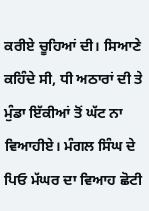ਕਰੀਏ ਚੂਹਿਆਂ ਦੀ। ਸਿਆਣੇ ਕਹਿੰਦੇ ਸੀ, ਧੀ ਅਠਾਰਾਂ ਦੀ ਤੇ ਮੁੰਡਾ ਇੱਕੀਆਂ ਤੋਂ ਘੱਟ ਨਾ ਵਿਆਹੀਏ। ਮੰਗਲ ਸਿੰਘ ਦੇ ਪਿਓ ਮੱਘਰ ਦਾ ਵਿਆਹ ਛੋਟੀ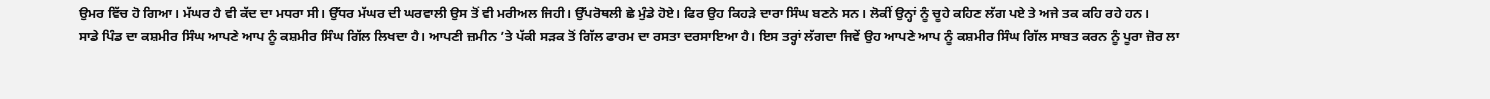ਉਮਰ ਵਿੱਚ ਹੋ ਗਿਆ। ਮੱਘਰ ਹੈ ਵੀ ਕੱਦ ਦਾ ਮਧਰਾ ਸੀ। ਉੱਧਰ ਮੱਘਰ ਦੀ ਘਰਵਾਲੀ ਉਸ ਤੋਂ ਵੀ ਮਰੀਅਲ ਜਿਹੀ। ਉੱਪਰੋਥਲੀ ਛੇ ਮੁੰਡੇ ਹੋਏ। ਫਿਰ ਉਹ ਕਿਹੜੇ ਦਾਰਾ ਸਿੰਘ ਬਣਨੇ ਸਨ। ਲੋਕੀਂ ਉਨ੍ਹਾਂ ਨੂੰ ਚੂਹੇ ਕਹਿਣ ਲੱਗ ਪਏ ਤੇ ਅਜੇ ਤਕ ਕਹਿ ਰਹੇ ਹਨ।
ਸਾਡੇ ਪਿੰਡ ਦਾ ਕਸ਼ਮੀਰ ਸਿੰਘ ਆਪਣੇ ਆਪ ਨੂੰ ਕਸ਼ਮੀਰ ਸਿੰਘ ਗਿੱਲ ਲਿਖਦਾ ਹੈ। ਆਪਣੀ ਜ਼ਮੀਨ ’ਤੇ ਪੱਕੀ ਸੜਕ ਤੋਂ ਗਿੱਲ ਫਾਰਮ ਦਾ ਰਸਤਾ ਦਰਸਾਇਆ ਹੈ। ਇਸ ਤਰ੍ਹਾਂ ਲੱਗਦਾ ਜਿਵੇਂ ਉਹ ਆਪਣੇ ਆਪ ਨੂੰ ਕਸ਼ਮੀਰ ਸਿੰਘ ਗਿੱਲ ਸਾਬਤ ਕਰਨ ਨੂੰ ਪੂਰਾ ਜ਼ੋਰ ਲਾ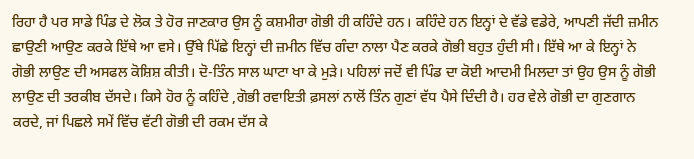ਰਿਹਾ ਹੈ ਪਰ ਸਾਡੇ ਪਿੰਡ ਦੇ ਲੋਕ ਤੇ ਹੋਰ ਜਾਣਕਾਰ ਉਸ ਨੂੰ ਕਸ਼ਮੀਰਾ ਗੋਭੀ ਹੀ ਕਹਿੰਦੇ ਹਨ। ਕਹਿੰਦੇ ਹਨ ਇਨ੍ਹਾਂ ਦੇ ਵੱਡੇ ਵਡੇਰੇ, ਆਪਣੀ ਜੱਦੀ ਜ਼ਮੀਨ ਛਾਉਣੀ ਆਉਣ ਕਰਕੇ ਇੱਥੇ ਆ ਵਸੇ। ਉੱਥੇ ਪਿੱਛੇ ਇਨ੍ਹਾਂ ਦੀ ਜ਼ਮੀਨ ਵਿੱਚ ਗੰਦਾ ਨਾਲਾ ਪੈਣ ਕਰਕੇ ਗੋਭੀ ਬਹੁਤ ਹੁੰਦੀ ਸੀ। ਇੱਥੇ ਆ ਕੇ ਇਨ੍ਹਾਂ ਨੇ ਗੋਭੀ ਲਾਉਣ ਦੀ ਅਸਫਲ ਕੋਸ਼ਿਸ਼ ਕੀਤੀ। ਦੋ-ਤਿੰਨ ਸਾਲ ਘਾਟਾ ਖਾ ਕੇ ਮੁੜੇ। ਪਹਿਲਾਂ ਜਦੋਂ ਵੀ ਪਿੰਡ ਦਾ ਕੋਈ ਆਦਮੀ ਮਿਲਦਾ ਤਾਂ ਉਹ ਉਸ ਨੂੰ ਗੋਭੀ ਲਾਉਣ ਦੀ ਤਰਕੀਬ ਦੱਸਦੇ। ਕਿਸੇ ਹੋਰ ਨੂੰ ਕਹਿੰਦੇ ,ਗੋਭੀ ਰਵਾਇਤੀ ਫ਼ਸਲਾਂ ਨਾਲੋਂ ਤਿੰਨ ਗੁਣਾਂ ਵੱਧ ਪੈਸੇ ਦਿੰਦੀ ਹੈ। ਹਰ ਵੇਲੇ ਗੋਭੀ ਦਾ ਗੁਣਗਾਨ ਕਰਦੇ, ਜਾਂ ਪਿਛਲੇ ਸਮੇਂ ਵਿੱਚ ਵੱਟੀ ਗੋਭੀ ਦੀ ਰਕਮ ਦੱਸ ਕੇ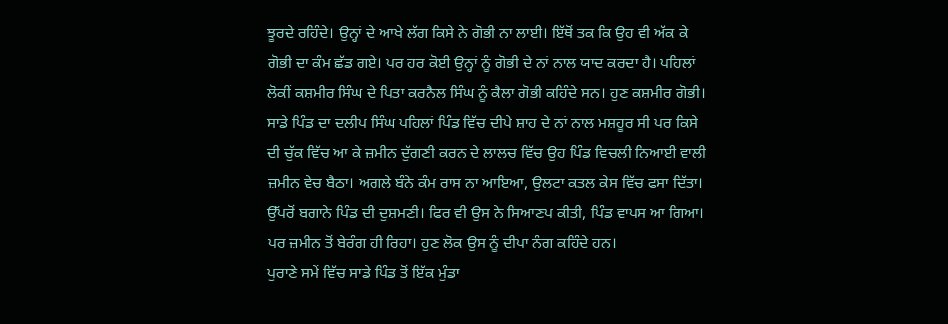ਝੂਰਦੇ ਰਹਿੰਦੇ। ਉਨ੍ਹਾਂ ਦੇ ਆਖੇ ਲੱਗ ਕਿਸੇ ਨੇ ਗੋਭੀ ਨਾ ਲਾਈ। ਇੱਥੋਂ ਤਕ ਕਿ ਉਹ ਵੀ ਅੱਕ ਕੇ ਗੋਭੀ ਦਾ ਕੰਮ ਛੱਡ ਗਏ। ਪਰ ਹਰ ਕੋਈ ਉਨ੍ਹਾਂ ਨੂੰ ਗੋਭੀ ਦੇ ਨਾਂ ਨਾਲ ਯਾਦ ਕਰਦਾ ਹੈ। ਪਹਿਲਾਂ ਲੋਕੀਂ ਕਸ਼ਮੀਰ ਸਿੰਘ ਦੇ ਪਿਤਾ ਕਰਨੈਲ ਸਿੰਘ ਨੂੰ ਕੈਲਾ ਗੋਭੀ ਕਹਿੰਦੇ ਸਨ। ਹੁਣ ਕਸ਼ਮੀਰ ਗੋਭੀ।
ਸਾਡੇ ਪਿੰਡ ਦਾ ਦਲੀਪ ਸਿੰਘ ਪਹਿਲਾਂ ਪਿੰਡ ਵਿੱਚ ਦੀਪੇ ਸ਼ਾਹ ਦੇ ਨਾਂ ਨਾਲ ਮਸ਼ਹੂਰ ਸੀ ਪਰ ਕਿਸੇ ਦੀ ਚੁੱਕ ਵਿੱਚ ਆ ਕੇ ਜ਼ਮੀਨ ਦੁੱਗਣੀ ਕਰਨ ਦੇ ਲਾਲਚ ਵਿੱਚ ਉਹ ਪਿੰਡ ਵਿਚਲੀ ਨਿਆਈ ਵਾਲੀ ਜ਼ਮੀਨ ਵੇਚ ਬੈਠਾ। ਅਗਲੇ ਬੰਨੇ ਕੰਮ ਰਾਸ ਨਾ ਆਇਆ, ਉਲਟਾ ਕਤਲ ਕੇਸ ਵਿੱਚ ਫਸਾ ਦਿੱਤਾ। ਉੱਪਰੋਂ ਬਗਾਨੇ ਪਿੰਡ ਦੀ ਦੁਸ਼ਮਣੀ। ਫਿਰ ਵੀ ਉਸ ਨੇ ਸਿਆਣਪ ਕੀਤੀ, ਪਿੰਡ ਵਾਪਸ ਆ ਗਿਆ। ਪਰ ਜ਼ਮੀਨ ਤੋਂ ਬੇਰੰਗ ਹੀ ਰਿਹਾ। ਹੁਣ ਲੋਕ ਉਸ ਨੂੰ ਦੀਪਾ ਨੰਗ ਕਹਿੰਦੇ ਹਨ।
ਪੁਰਾਣੇ ਸਮੇਂ ਵਿੱਚ ਸਾਡੇ ਪਿੰਡ ਤੋਂ ਇੱਕ ਮੁੰਡਾ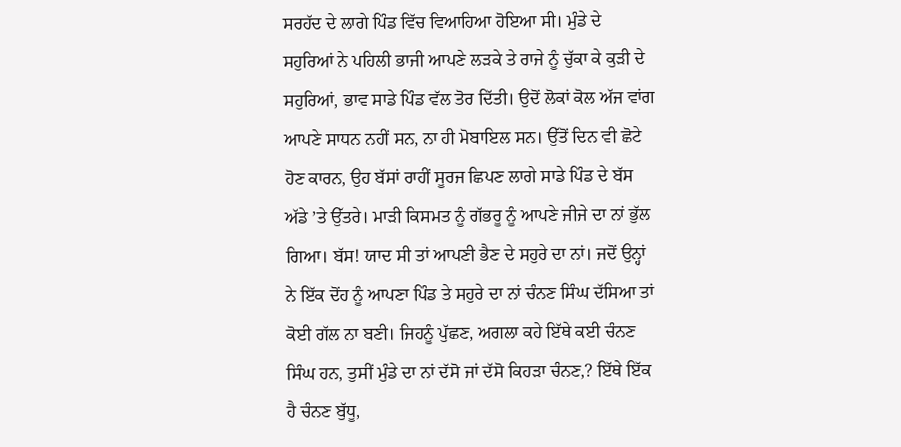ਸਰਹੱਦ ਦੇ ਲਾਗੇ ਪਿੰਡ ਵਿੱਚ ਵਿਆਹਿਆ ਹੋਇਆ ਸੀ। ਮੁੰਡੇ ਦੇ ਸਹੁਰਿਆਂ ਨੇ ਪਹਿਲੀ ਭਾਜੀ ਆਪਣੇ ਲੜਕੇ ਤੇ ਰਾਜੇ ਨੂੰ ਚੁੱਕਾ ਕੇ ਕੁੜੀ ਦੇ ਸਹੁਰਿਆਂ, ਭਾਵ ਸਾਡੇ ਪਿੰਡ ਵੱਲ ਤੋਰ ਦਿੱਤੀ। ਉਦੋਂ ਲੋਕਾਂ ਕੋਲ ਅੱਜ ਵਾਂਗ ਆਪਣੇ ਸਾਧਨ ਨਹੀਂ ਸਨ, ਨਾ ਹੀ ਮੋਬਾਇਲ ਸਨ। ਉੱਤੋਂ ਦਿਨ ਵੀ ਛੋਟੇ ਹੋਣ ਕਾਰਨ, ਉਹ ਬੱਸਾਂ ਰਾਹੀਂ ਸੂਰਜ ਛਿਪਣ ਲਾਗੇ ਸਾਡੇ ਪਿੰਡ ਦੇ ਬੱਸ ਅੱਡੇ ’ਤੇ ਉੱਤਰੇ। ਮਾੜੀ ਕਿਸਮਤ ਨੂੰ ਗੱਭਰੂ ਨੂੰ ਆਪਣੇ ਜੀਜੇ ਦਾ ਨਾਂ ਭੁੱਲ ਗਿਆ। ਬੱਸ! ਯਾਦ ਸੀ ਤਾਂ ਆਪਣੀ ਭੈਣ ਦੇ ਸਹੁਰੇ ਦਾ ਨਾਂ। ਜਦੋਂ ਉਨ੍ਹਾਂ ਨੇ ਇੱਕ ਦੋਂਹ ਨੂੰ ਆਪਣਾ ਪਿੰਡ ਤੇ ਸਹੁਰੇ ਦਾ ਨਾਂ ਚੰਨਣ ਸਿੰਘ ਦੱਸਿਆ ਤਾਂ ਕੋਈ ਗੱਲ ਨਾ ਬਣੀ। ਜਿਹਨੂੰ ਪੁੱਛਣ, ਅਗਲਾ ਕਹੇ ਇੱਥੇ ਕਈ ਚੰਨਣ ਸਿੰਘ ਹਨ, ਤੁਸੀਂ ਮੁੰਡੇ ਦਾ ਨਾਂ ਦੱਸੋ ਜਾਂ ਦੱਸੋ ਕਿਹੜਾ ਚੰਨਣ,? ਇੱਥੇ ਇੱਕ ਹੈ ਚੰਨਣ ਬੁੱਧੂ,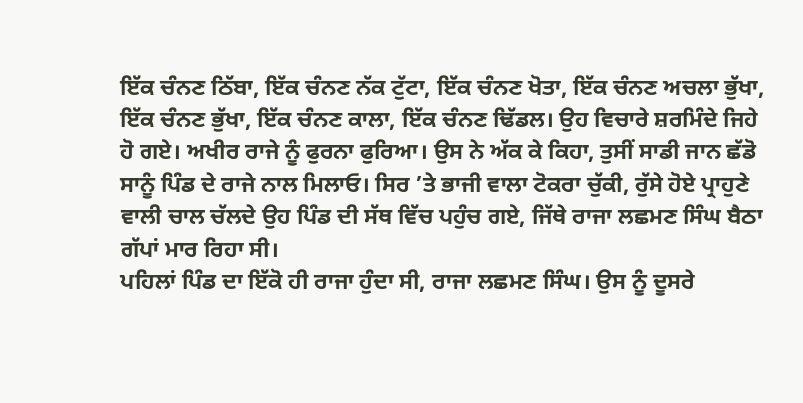ਇੱਕ ਚੰਨਣ ਠਿੱਬਾ, ਇੱਕ ਚੰਨਣ ਨੱਕ ਟੁੱਟਾ, ਇੱਕ ਚੰਨਣ ਖੋਤਾ, ਇੱਕ ਚੰਨਣ ਅਚਲਾ ਭੁੱਖਾ, ਇੱਕ ਚੰਨਣ ਭੁੱਖਾ, ਇੱਕ ਚੰਨਣ ਕਾਲਾ, ਇੱਕ ਚੰਨਣ ਢਿੱਡਲ। ਉਹ ਵਿਚਾਰੇ ਸ਼ਰਮਿੰਦੇ ਜਿਹੇ ਹੋ ਗਏ। ਅਖੀਰ ਰਾਜੇ ਨੂੰ ਫੁਰਨਾ ਫੁਰਿਆ। ਉਸ ਨੇ ਅੱਕ ਕੇ ਕਿਹਾ, ਤੁਸੀਂ ਸਾਡੀ ਜਾਨ ਛੱਡੋ ਸਾਨੂੰ ਪਿੰਡ ਦੇ ਰਾਜੇ ਨਾਲ ਮਿਲਾਓ। ਸਿਰ ’ਤੇ ਭਾਜੀ ਵਾਲਾ ਟੋਕਰਾ ਚੁੱਕੀ, ਰੁੱਸੇ ਹੋਏ ਪ੍ਰਾਹੁਣੇ ਵਾਲੀ ਚਾਲ ਚੱਲਦੇ ਉਹ ਪਿੰਡ ਦੀ ਸੱਥ ਵਿੱਚ ਪਹੁੰਚ ਗਏ, ਜਿੱਥੇ ਰਾਜਾ ਲਛਮਣ ਸਿੰਘ ਬੈਠਾ ਗੱਪਾਂ ਮਾਰ ਰਿਹਾ ਸੀ।
ਪਹਿਲਾਂ ਪਿੰਡ ਦਾ ਇੱਕੋ ਹੀ ਰਾਜਾ ਹੁੰਦਾ ਸੀ, ਰਾਜਾ ਲਛਮਣ ਸਿੰਘ। ਉਸ ਨੂੰ ਦੂਸਰੇ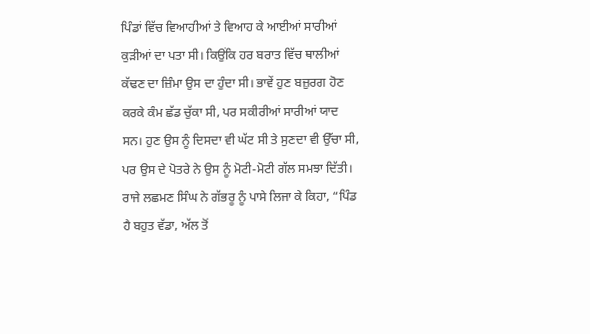ਪਿੰਡਾਂ ਵਿੱਚ ਵਿਆਹੀਆਂ ਤੇ ਵਿਆਹ ਕੇ ਆਈਆਂ ਸਾਰੀਆਂ ਕੁੜੀਆਂ ਦਾ ਪਤਾ ਸੀ। ਕਿਉਂਕਿ ਹਰ ਬਰਾਤ ਵਿੱਚ ਥਾਲੀਆਂ ਕੱਢਣ ਦਾ ਜ਼ਿੰਮਾ ਉਸ ਦਾ ਹੁੰਦਾ ਸੀ। ਭਾਵੇਂ ਹੁਣ ਬਜ਼ੁਰਗ ਹੋਣ ਕਰਕੇ ਕੰਮ ਛੱਡ ਚੁੱਕਾ ਸੀ, ਪਰ ਸਕੀਰੀਆਂ ਸਾਰੀਆਂ ਯਾਦ ਸਨ। ਹੁਣ ਉਸ ਨੂੰ ਦਿਸਦਾ ਵੀ ਘੱਟ ਸੀ ਤੇ ਸੁਣਦਾ ਵੀ ਉੱਚਾ ਸੀ, ਪਰ ਉਸ ਦੇ ਪੋਤਰੇ ਨੇ ਉਸ ਨੂੰ ਮੋਟੀ-ਮੋਟੀ ਗੱਲ ਸਮਝਾ ਦਿੱਤੀ।
ਰਾਜੇ ਲਛਮਣ ਸਿੰਘ ਨੇ ਗੱਭਰੂ ਨੂੰ ਪਾਸੇ ਲਿਜਾ ਕੇ ਕਿਹਾ, “ਪਿੰਡ ਹੈ ਬਹੁਤ ਵੱਡਾ, ਅੱਲ ਤੋਂ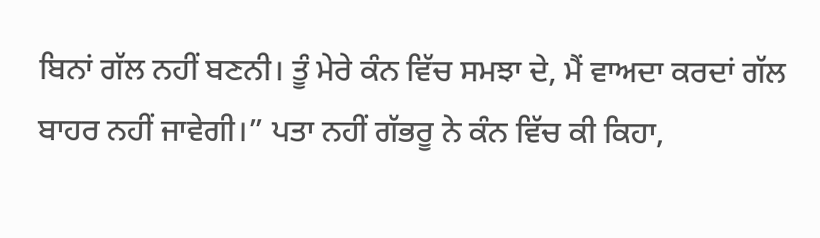ਬਿਨਾਂ ਗੱਲ ਨਹੀਂ ਬਣਨੀ। ਤੂੰ ਮੇਰੇ ਕੰਨ ਵਿੱਚ ਸਮਝਾ ਦੇ, ਮੈਂ ਵਾਅਦਾ ਕਰਦਾਂ ਗੱਲ ਬਾਹਰ ਨਹੀਂ ਜਾਵੇਗੀ।” ਪਤਾ ਨਹੀਂ ਗੱਭਰੂ ਨੇ ਕੰਨ ਵਿੱਚ ਕੀ ਕਿਹਾ,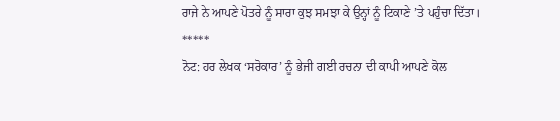ਰਾਜੇ ਨੇ ਆਪਣੇ ਪੋਤਰੇ ਨੂੰ ਸਾਰਾ ਕੁਝ ਸਮਝਾ ਕੇ ਉਨ੍ਹਾਂ ਨੂੰ ਟਿਕਾਣੇ ’ਤੇ ਪਹੁੰਚਾ ਦਿੱਤਾ।
*****
ਨੋਟ: ਹਰ ਲੇਖਕ ‘ਸਰੋਕਾਰ’ ਨੂੰ ਭੇਜੀ ਗਈ ਰਚਨਾ ਦੀ ਕਾਪੀ ਆਪਣੇ ਕੋਲ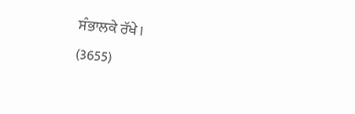ਸੰਭਾਲਕੇ ਰੱਖੇ।
(3655)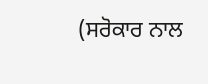(ਸਰੋਕਾਰ ਨਾਲ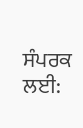ਸੰਪਰਕ ਲਈ: